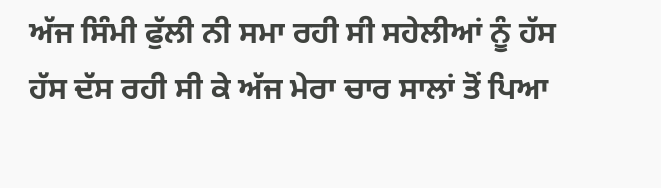ਅੱਜ ਸਿੰਮੀ ਫੁੱਲੀ ਨੀ ਸਮਾ ਰਹੀ ਸੀ ਸਹੇਲੀਆਂ ਨੂੰ ਹੱਸ ਹੱਸ ਦੱਸ ਰਹੀ ਸੀ ਕੇ ਅੱਜ ਮੇਰਾ ਚਾਰ ਸਾਲਾਂ ਤੋਂ ਪਿਆ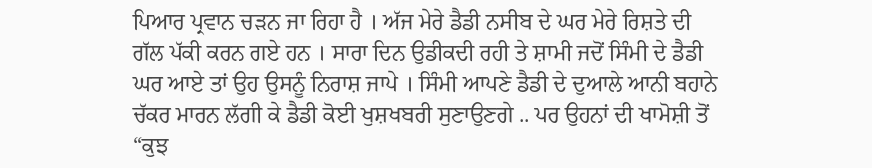ਪਿਆਰ ਪ੍ਰਵਾਨ ਚੜਨ ਜਾ ਰਿਹਾ ਹੈ । ਅੱਜ ਮੇਰੇ ਡੈਡੀ ਨਸੀਬ ਦੇ ਘਰ ਮੇਰੇ ਰਿਸ਼ਤੇ ਦੀ ਗੱਲ ਪੱਕੀ ਕਰਨ ਗਏ ਹਨ । ਸਾਰਾ ਦਿਨ ਉਡੀਕਦੀ ਰਹੀ ਤੇ ਸ਼ਾਮੀ ਜਦੋਂ ਸਿੰਮੀ ਦੇ ਡੈਡੀ ਘਰ ਆਏ ਤਾਂ ਉਹ ਉਸਨੂੰ ਨਿਰਾਸ਼ ਜਾਪੇ । ਸਿੰਮੀ ਆਪਣੇ ਡੈਡੀ ਦੇ ਦੁਆਲੇ ਆਨੀ ਬਹਾਨੇ ਚੱਕਰ ਮਾਰਨ ਲੱਗੀ ਕੇ ਡੈਡੀ ਕੋਈ ਖੁਸ਼ਖਬਰੀ ਸੁਣਾਉਣਗੇ .. ਪਰ ਉਹਨਾਂ ਦੀ ਖਾਮੋਸ਼ੀ ਤੋਂ “ਕੁਝ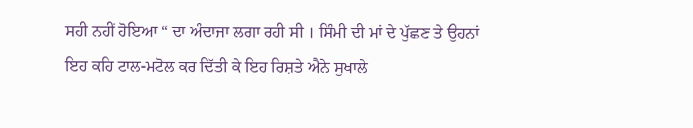ਸਹੀ ਨਹੀਂ ਹੋਇਆ “ ਦਾ ਅੰਦਾਜਾ ਲਗਾ ਰਹੀ ਸੀ । ਸਿੰਮੀ ਦੀ ਮਾਂ ਦੇ ਪੁੱਛਣ ਤੇ ਉਹਨਾਂ ਇਹ ਕਹਿ ਟਾਲ-ਮਟੋਲ ਕਰ ਦਿੱਤੀ ਕੇ ਇਹ ਰਿਸ਼ਤੇ ਐਨੇ ਸੁਖਾਲੇ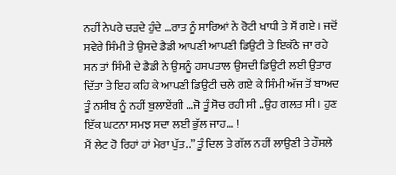ਨਹੀਂ ਨੇਪਰੇ ਚੜਦੇ ਹੁੰਦੇ …ਰਾਤ ਨੂੰ ਸਾਰਿਆਂ ਨੇ ਰੋਟੀ ਖਾਧੀ ਤੇ ਸੌਂ ਗਏ । ਜਦੋਂ ਸਵੇਰੇ ਸਿੰਮੀ ਤੇ ਉਸਦੇ ਡੈਡੀ ਆਪਣੀ ਆਪਣੀ ਡਿਉਟੀ ਤੇ ਇਕੱਠੇ ਜਾ ਰਹੇ ਸਨ ਤਾਂ ਸਿੰਮੀ ਦੇ ਡੈਡੀ ਨੇ ਉਸਨੂੰ ਹਸਪਤਾਲ ਉਸਦੀ ਡਿਉਟੀ ਲਈ ਉਤਾਰ ਦਿੱਤਾ ਤੇ ਇਹ ਕਹਿ ਕੇ ਆਪਣੀ ਡਿਉਟੀ ਚਲੇ ਗਏ ਕੇ ਸਿੰਮੀ ਅੱਜ ਤੋਂ ਬਾਅਦ ਤੂੰ ਨਸੀਬ ਨੂੰ ਨਹੀਂ ਬੁਲਾਏਂਗੀ …ਜੋ ਤੂੰ ਸੋਚ ਰਹੀ ਸੀ ..ਉਹ ਗਲਤ ਸੀ । ਹੁਣ ਇੱਕ ਘਟਨਾ ਸਮਝ ਸਦਾ ਲਈ ਭੁੱਲ ਜਾਹ… !
ਮੈਂ ਲੇਟ ਹੋ ਰਿਹਾਂ ਹਾਂ ਮੇਰਾ ਪੁੱਤ..” ਤੂੰ ਦਿਲ ਤੇ ਗੱਲ ਨਹੀਂ ਲਾਉਣੀ ਤੇ ਹੌਸਲੇ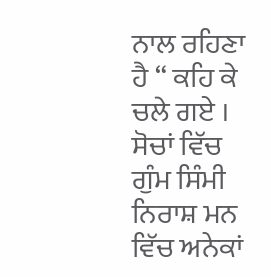ਨਾਲ ਰਹਿਣਾ ਹੈ “ ਕਹਿ ਕੇ ਚਲੇ ਗਏ ।
ਸੋਚਾਂ ਵਿੱਚ ਗੁੰਮ ਸਿੰਮੀ ਨਿਰਾਸ਼ ਮਨ ਵਿੱਚ ਅਨੇਕਾਂ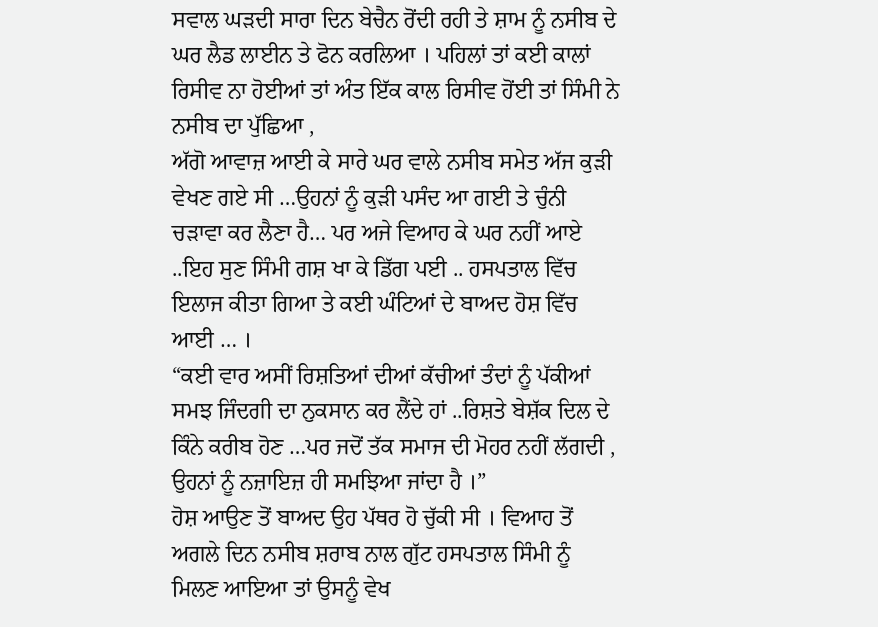ਸਵਾਲ ਘੜਦੀ ਸਾਰਾ ਦਿਨ ਬੇਚੈਨ ਰੋਂਦੀ ਰਹੀ ਤੇ ਸ਼ਾਮ ਨੂੰ ਨਸੀਬ ਦੇ ਘਰ ਲੈਡ ਲਾਈਨ ਤੇ ਫੋਨ ਕਰਲਿਆ । ਪਹਿਲਾਂ ਤਾਂ ਕਈ ਕਾਲਾਂ ਰਿਸੀਵ ਨਾ ਹੋਈਆਂ ਤਾਂ ਅੰਤ ਇੱਕ ਕਾਲ ਰਿਸੀਵ ਹੋਂਈ ਤਾਂ ਸਿੰਮੀ ਨੇ ਨਸੀਬ ਦਾ ਪੁੱਛਿਆ ,
ਅੱਗੋ ਆਵਾਜ਼ ਆਈ ਕੇ ਸਾਰੇ ਘਰ ਵਾਲੇ ਨਸੀਬ ਸਮੇਤ ਅੱਜ ਕੁੜੀ ਵੇਖਣ ਗਏ ਸੀ …ਉਹਨਾਂ ਨੂੰ ਕੁੜੀ ਪਸੰਦ ਆ ਗਈ ਤੇ ਚੁੰਨੀ ਚੜਾਵਾ ਕਰ ਲੈਣਾ ਹੈ… ਪਰ ਅਜੇ ਵਿਆਹ ਕੇ ਘਰ ਨਹੀਂ ਆਏ ..ਇਹ ਸੁਣ ਸਿੰਮੀ ਗਸ਼ ਖਾ ਕੇ ਡਿੱਗ ਪਈ .. ਹਸਪਤਾਲ ਵਿੱਚ ਇਲਾਜ ਕੀਤਾ ਗਿਆ ਤੇ ਕਈ ਘੰਟਿਆਂ ਦੇ ਬਾਅਦ ਹੋਸ਼ ਵਿੱਚ ਆਈ … ।
“ਕਈ ਵਾਰ ਅਸੀਂ ਰਿਸ਼ਤਿਆਂ ਦੀਆਂ ਕੱਚੀਆਂ ਤੰਦਾਂ ਨੂੰ ਪੱਕੀਆਂ ਸਮਝ ਜਿੰਦਗੀ ਦਾ ਨੁਕਸਾਨ ਕਰ ਲੈਂਦੇ ਹਾਂ ..ਰਿਸ਼ਤੇ ਬੇਸ਼ੱਕ ਦਿਲ ਦੇ ਕਿੰਨੇ ਕਰੀਬ ਹੋਣ …ਪਰ ਜਦੋਂ ਤੱਕ ਸਮਾਜ ਦੀ ਮੋਹਰ ਨਹੀਂ ਲੱਗਦੀ , ਉਹਨਾਂ ਨੂੰ ਨਜ਼ਾਇਜ਼ ਹੀ ਸਮਝਿਆ ਜਾਂਦਾ ਹੈ ।”
ਹੋਸ਼ ਆਉਣ ਤੋਂ ਬਾਅਦ ਉਹ ਪੱਥਰ ਹੋ ਚੁੱਕੀ ਸੀ । ਵਿਆਹ ਤੋਂ ਅਗਲੇ ਦਿਨ ਨਸੀਬ ਸ਼ਰਾਬ ਨਾਲ ਗੁੱਟ ਹਸਪਤਾਲ ਸਿੰਮੀ ਨੂੰ ਮਿਲਣ ਆਇਆ ਤਾਂ ਉਸਨੂੰ ਵੇਖ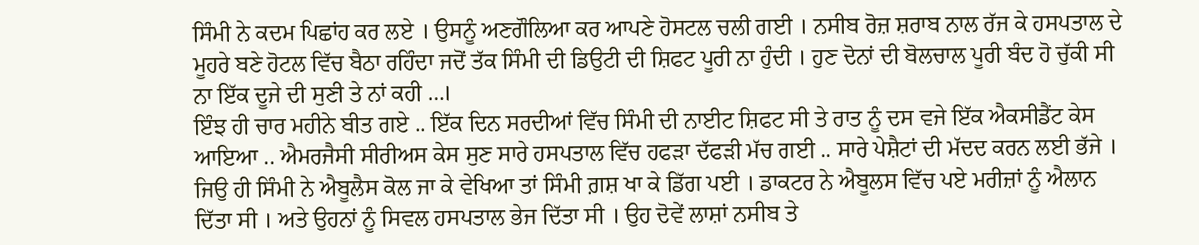ਸਿੰਮੀ ਨੇ ਕਦਮ ਪਿਛਾਂਹ ਕਰ ਲਏ । ਉਸਨੂੰ ਅਣਗੌਲਿਆ ਕਰ ਆਪਣੇ ਹੋਸਟਲ ਚਲੀ ਗਈ । ਨਸੀਬ ਰੋਜ਼ ਸ਼ਰਾਬ ਨਾਲ ਰੱਜ ਕੇ ਹਸਪਤਾਲ ਦੇ ਮੂਹਰੇ ਬਣੇ ਹੋਟਲ ਵਿੱਚ ਬੈਠਾ ਰਹਿੰਦਾ ਜਦੋਂ ਤੱਕ ਸਿੰਮੀ ਦੀ ਡਿਉਟੀ ਦੀ ਸ਼ਿਫਟ ਪੂਰੀ ਨਾ ਹੁੰਦੀ । ਹੁਣ ਦੋਨਾਂ ਦੀ ਬੋਲਚਾਲ ਪੂਰੀ ਬੰਦ ਹੋ ਚੁੱਕੀ ਸੀ ਨਾ ਇੱਕ ਦੂਜੇ ਦੀ ਸੁਣੀ ਤੇ ਨਾਂ ਕਹੀ …।
ਇੰਝ ਹੀ ਚਾਰ ਮਹੀਨੇ ਬੀਤ ਗਏ .. ਇੱਕ ਦਿਨ ਸਰਦੀਆਂ ਵਿੱਚ ਸਿੰਮੀ ਦੀ ਨਾਈਟ ਸ਼ਿਫਟ ਸੀ ਤੇ ਰਾਤ ਨੂੰ ਦਸ ਵਜੇ ਇੱਕ ਐਕਸੀਡੈਂਟ ਕੇਸ ਆਇਆ .. ਐਮਰਜੈਸੀ ਸੀਰੀਅਸ ਕੇਸ ਸੁਣ ਸਾਰੇ ਹਸਪਤਾਲ ਵਿੱਚ ਹਫੜਾ ਦੱਫੜੀ ਮੱਚ ਗਈ .. ਸਾਰੇ ਪੇਸ਼ੈਟਾਂ ਦੀ ਮੱਦਦ ਕਰਨ ਲਈ ਭੱਜੇ । ਜਿਉ ਹੀ ਸਿੰਮੀ ਨੇ ਐਬੂਲੈਸ ਕੋਲ ਜਾ ਕੇ ਵੇਖਿਆ ਤਾਂ ਸਿੰਮੀ ਗ਼ਸ਼ ਖਾ ਕੇ ਡਿੱਗ ਪਈ । ਡਾਕਟਰ ਨੇ ਐਬੂਲਸ ਵਿੱਚ ਪਏ ਮਰੀਜ਼ਾਂ ਨੂੰ ਐਲਾਨ ਦਿੱਤਾ ਸੀ । ਅਤੇ ਉਹਨਾਂ ਨੂੰ ਸਿਵਲ ਹਸਪਤਾਲ ਭੇਜ ਦਿੱਤਾ ਸੀ । ਉਹ ਦੋਵੇਂ ਲਾਸ਼ਾਂ ਨਸੀਬ ਤੇ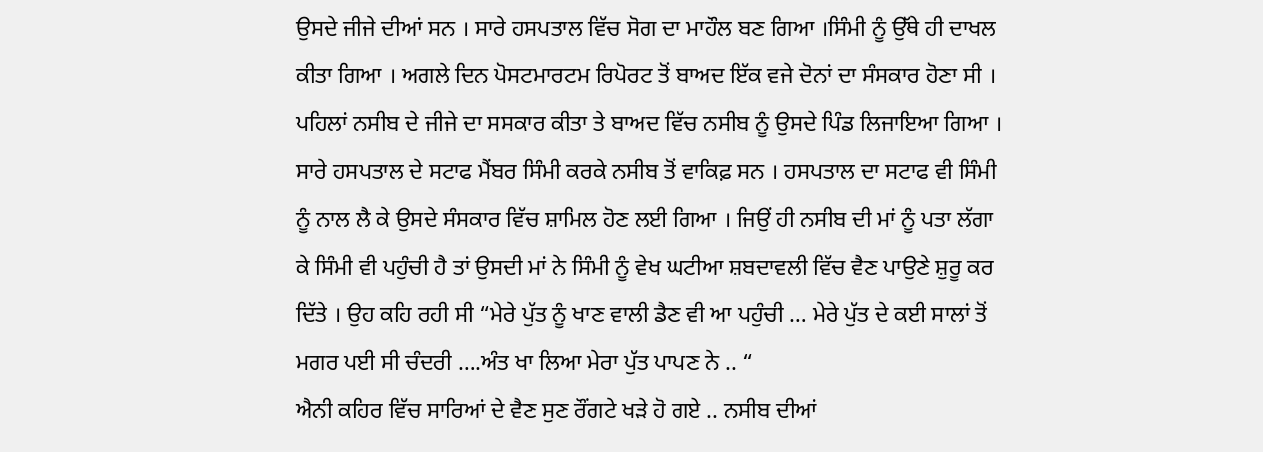ਉਸਦੇ ਜੀਜੇ ਦੀਆਂ ਸਨ । ਸਾਰੇ ਹਸਪਤਾਲ ਵਿੱਚ ਸੋਗ ਦਾ ਮਾਹੌਲ ਬਣ ਗਿਆ ।ਸਿੰਮੀ ਨੂੰ ਉੱਥੇ ਹੀ ਦਾਖਲ ਕੀਤਾ ਗਿਆ । ਅਗਲੇ ਦਿਨ ਪੋਸਟਮਾਰਟਮ ਰਿਪੋਰਟ ਤੋਂ ਬਾਅਦ ਇੱਕ ਵਜੇ ਦੋਨਾਂ ਦਾ ਸੰਸਕਾਰ ਹੋਣਾ ਸੀ । ਪਹਿਲਾਂ ਨਸੀਬ ਦੇ ਜੀਜੇ ਦਾ ਸਸਕਾਰ ਕੀਤਾ ਤੇ ਬਾਅਦ ਵਿੱਚ ਨਸੀਬ ਨੂੰ ਉਸਦੇ ਪਿੰਡ ਲਿਜਾਇਆ ਗਿਆ । ਸਾਰੇ ਹਸਪਤਾਲ ਦੇ ਸਟਾਫ ਮੈਂਬਰ ਸਿੰਮੀ ਕਰਕੇ ਨਸੀਬ ਤੋਂ ਵਾਕਿਫ਼ ਸਨ । ਹਸਪਤਾਲ ਦਾ ਸਟਾਫ ਵੀ ਸਿੰਮੀ ਨੂੰ ਨਾਲ ਲੈ ਕੇ ਉਸਦੇ ਸੰਸਕਾਰ ਵਿੱਚ ਸ਼ਾਮਿਲ ਹੋਣ ਲਈ ਗਿਆ । ਜਿਉਂ ਹੀ ਨਸੀਬ ਦੀ ਮਾਂ ਨੂੰ ਪਤਾ ਲੱਗਾ ਕੇ ਸਿੰਮੀ ਵੀ ਪਹੁੰਚੀ ਹੈ ਤਾਂ ਉਸਦੀ ਮਾਂ ਨੇ ਸਿੰਮੀ ਨੂੰ ਵੇਖ ਘਟੀਆ ਸ਼ਬਦਾਵਲੀ ਵਿੱਚ ਵੈਣ ਪਾਉਣੇ ਸ਼ੁਰੂ ਕਰ ਦਿੱਤੇ । ਉਹ ਕਹਿ ਰਹੀ ਸੀ “ਮੇਰੇ ਪੁੱਤ ਨੂੰ ਖਾਣ ਵਾਲੀ ਡੈਣ ਵੀ ਆ ਪਹੁੰਚੀ … ਮੇਰੇ ਪੁੱਤ ਦੇ ਕਈ ਸਾਲਾਂ ਤੋਂ ਮਗਰ ਪਈ ਸੀ ਚੰਦਰੀ ….ਅੰਤ ਖਾ ਲਿਆ ਮੇਰਾ ਪੁੱਤ ਪਾਪਣ ਨੇ .. “
ਐਨੀ ਕਹਿਰ ਵਿੱਚ ਸਾਰਿਆਂ ਦੇ ਵੈਣ ਸੁਣ ਰੌਂਗਟੇ ਖੜੇ ਹੋ ਗਏ .. ਨਸੀਬ ਦੀਆਂ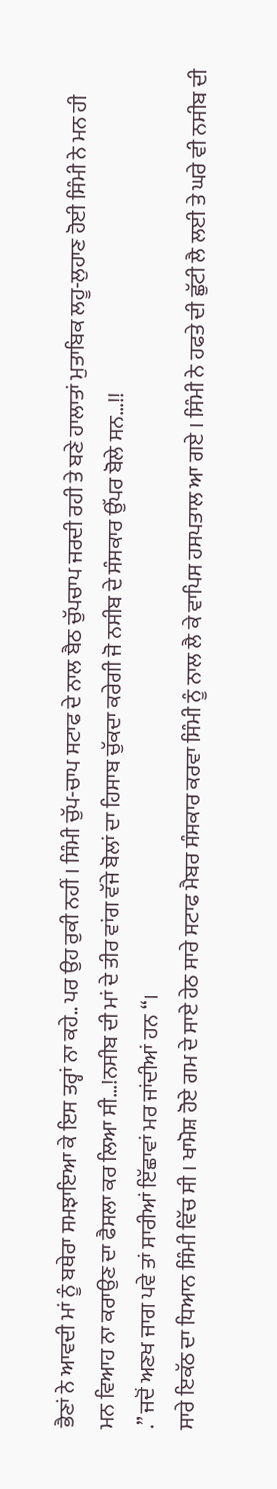ਭੈਣਾਂ ਨੇ ਆਵਦੀ ਮਾਂ ਨੂੰ ਬਥੇਰਾ ਸਮਝਾਇਆ ਕੇ ਇਸ ਤਰ੍ਹਾਂ ਨਾ ਕਹੇ.. ਪਰ ਉਹ ਰੁਕੀ ਨਹੀਂ । ਸਿੰਮੀ ਚੁੱਪ-ਚਾਪ ਸਟਾਫ ਦੇ ਨਾਲ ਬੈਠ ਚੁੱਪਚਾਪ ਜਰਦੀ ਰਹੀ ਤੇ ਬਣੇ ਹਾਲਾਤਾਂ ਮੁਤਾਬਿਕ ਲਹੂ-ਲੁਹਾਣ ਹੋਈ ਸਿੰਮੀ ਨੇ ਮਨ ਹੀ
ਮਨ ਵਿਆਹ ਨਾ ਕਰਾਉਣ ਦਾ ਫੈਸਲਾ ਕਰ ਲਿਆ ਸੀ…!ਨਸੀਬ ਦੀ ਮਾਂ ਦੇ ਤੀਰ ਵਾਂਗ ਵੱਜੇ ਬੋਲਾਂ ਦਾ ਹਿਸਾਬ ਚੁੱਕਦਾ ਕਰੇਗੀ ਜੋ ਨਸੀਬ ਦੇ ਸੰਸਕਾਰ ਉੱਪਰ ਬੋਲੇ ਸਨ…!!
.” ਜਦੋਂ ਅਣਖ ਜਾਗ ਪਵੇ ਤਾਂ ਸਾਰੀਆਂ ਇੱਛਾਵਾਂ ਮਰ ਜਾਂਦੀਆਂ ਹਨ “।
ਸਾਰੇ ਇਕੱਠ ਦਾ ਧਿਆਨ ਸਿੰਮੀ ਵਿੱਚ ਸੀ । ਖਾਮੋਸ਼ ਹੋਏ ਗਮ ਦੇ ਸਾਏ ਹੇਠ ਸਾਰੇ ਸਟਾਫ ਮੈਬਰ ਸੰਸਕਾਰ ਕਰਵਾ ਸਿੰਮੀ ਨੂੰ ਨਾਲ ਲੈ ਕੇ ਵਾਪਿਸ ਹਸਪਤਾਲ ਆ ਗਏ । ਸਿੰਮੀ ਨੇ ਹਫਤੇ ਦੀ ਛੁੱਟੀ ਲੈ ਲਈ ਤੇ ਘਰੇ ਵੀ ਨਸੀਬ ਦੀ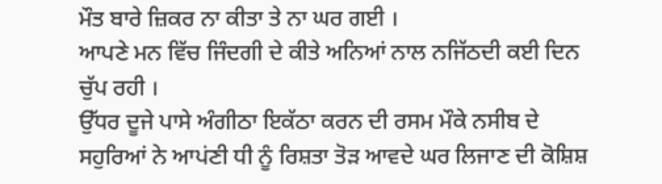ਮੌਤ ਬਾਰੇ ਜ਼ਿਕਰ ਨਾ ਕੀਤਾ ਤੇ ਨਾ ਘਰ ਗਈ ।
ਆਪਣੇ ਮਨ ਵਿੱਚ ਜਿੰਦਗੀ ਦੇ ਕੀਤੇ ਅਨਿਆਂ ਨਾਲ ਨਜਿੱਠਦੀ ਕਈ ਦਿਨ ਚੁੱਪ ਰਹੀ ।
ਉੱਧਰ ਦੂਜੇ ਪਾਸੇ ਅੰਗੀਠਾ ਇਕੱਠਾ ਕਰਨ ਦੀ ਰਸਮ ਮੌਕੇ ਨਸੀਬ ਦੇ ਸਹੁਰਿਆਂ ਨੇ ਆਪਂਣੀ ਧੀ ਨੂੰ ਰਿਸ਼ਤਾ ਤੋੜ ਆਵਦੇ ਘਰ ਲਿਜਾਣ ਦੀ ਕੋਸ਼ਿਸ਼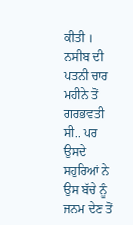ਕੀਤੀ । ਨਸੀਬ ਦੀ ਪਤਨੀ ਚਾਰ ਮਹੀਨੇ ਤੋਂ ਗਰਭਵਤੀ ਸੀ.. ਪਰ ਉਸਦੇ ਸਹੁਰਿਆਂ ਨੇ ਉਸ ਬੱਚੇ ਨੂੰ ਜਨਮ ਦੇਣ ਤੋਂ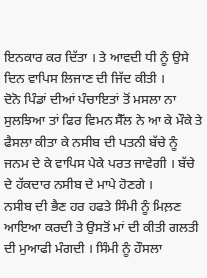ਇਨਕਾਰ ਕਰ ਦਿੱਤਾ । ਤੇ ਆਵਦੀ ਧੀ ਨੂੰ ਉਸੇ ਦਿਨ ਵਾਪਿਸ ਲਿਜਾਣ ਦੀ ਜਿੱਦ ਕੀਤੀ ।
ਦੋਨੋ ਪਿੰਡਾਂ ਦੀਆਂ ਪੰਚਾਇਤਾਂ ਤੋਂ ਮਸਲਾ ਨਾ ਸੁਲਝਿਆ ਤਾਂ ਫਿਰ ਵਿਮਨ ਸੈੱਲ ਨੇ ਆ ਕੇ ਮੌਕੇ ਤੇ ਫੈਸਲਾ ਕੀਤਾ ਕੇ ਨਸੀਬ ਦੀ ਪਤਨੀ ਬੱਚੇ ਨੂੰ ਜਨਮ ਦੇ ਕੇ ਵਾਪਿਸ ਪੇਕੇ ਪਰਤ ਜਾਵੇਗੀ । ਬੱਚੇ ਦੇ ਹੱਕਦਾਰ ਨਸੀਬ ਦੇ ਮਾਪੇ ਹੋਣਗੇ ।
ਨਸੀਬ ਦੀ ਭੈਣ ਹਰ ਹਫਤੇ ਸਿੰਮੀ ਨੂੰ ਮਿਲ਼ਣ ਆਇਆ ਕਰਦੀ ਤੇ ਉਸਤੋਂ ਮਾਂ ਦੀ ਕੀਤੀ ਗਲਤੀ ਦੀ ਮੁਆਫੀ ਮੰਗਦੀ । ਸਿੰਮੀ ਨੂੰ ਹੌਸਲਾ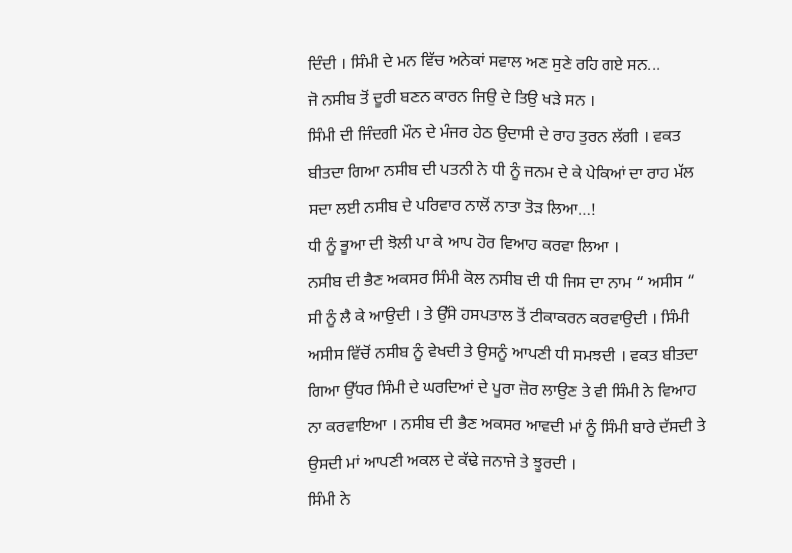ਦਿੰਦੀ । ਸਿੰਮੀ ਦੇ ਮਨ ਵਿੱਚ ਅਨੇਕਾਂ ਸਵਾਲ ਅਣ ਸੁਣੇ ਰਹਿ ਗਏ ਸਨ...
ਜੋ ਨਸੀਬ ਤੋਂ ਦੂਰੀ ਬਣਨ ਕਾਰਨ ਜਿਉ ਦੇ ਤਿਉ ਖੜੇ ਸਨ ।
ਸਿੰਮੀ ਦੀ ਜਿੰਦਗੀ ਮੌਨ ਦੇ ਮੰਜਰ ਹੇਠ ਉਦਾਸੀ ਦੇ ਰਾਹ ਤੁਰਨ ਲੱਗੀ । ਵਕਤ ਬੀਤਦਾ ਗਿਆ ਨਸੀਬ ਦੀ ਪਤਨੀ ਨੇ ਧੀ ਨੂੰ ਜਨਮ ਦੇ ਕੇ ਪੇਕਿਆਂ ਦਾ ਰਾਹ ਮੱਲ ਸਦਾ ਲਈ ਨਸੀਬ ਦੇ ਪਰਿਵਾਰ ਨਾਲੋਂ ਨਾਤਾ ਤੋੜ ਲਿਆ…!
ਧੀ ਨੂੰ ਭੂਆ ਦੀ ਝੋਲੀ ਪਾ ਕੇ ਆਪ ਹੋਰ ਵਿਆਹ ਕਰਵਾ ਲਿਆ ।
ਨਸੀਬ ਦੀ ਭੈਣ ਅਕਸਰ ਸਿੰਮੀ ਕੋਲ ਨਸੀਬ ਦੀ ਧੀ ਜਿਸ ਦਾ ਨਾਮ “ ਅਸੀਸ “ ਸੀ ਨੂੰ ਲੈ ਕੇ ਆਉਦੀ । ਤੇ ਉੱਸੇ ਹਸਪਤਾਲ ਤੋਂ ਟੀਕਾਕਰਨ ਕਰਵਾਉਦੀ । ਸਿੰਮੀ ਅਸੀਸ ਵਿੱਚੋਂ ਨਸੀਬ ਨੂੰ ਵੇਖਦੀ ਤੇ ਉਸਨੂੰ ਆਪਣੀ ਧੀ ਸਮਝਦੀ । ਵਕਤ ਬੀਤਦਾ ਗਿਆ ਉੱਧਰ ਸਿੰਮੀ ਦੇ ਘਰਦਿਆਂ ਦੇ ਪੂਰਾ ਜ਼ੋਰ ਲਾਉਣ ਤੇ ਵੀ ਸਿੰਮੀ ਨੇ ਵਿਆਹ ਨਾ ਕਰਵਾਇਆ । ਨਸੀਬ ਦੀ ਭੈਣ ਅਕਸਰ ਆਵਦੀ ਮਾਂ ਨੂੰ ਸਿੰਮੀ ਬਾਰੇ ਦੱਸਦੀ ਤੇ ਉਸਦੀ ਮਾਂ ਆਪਣੀ ਅਕਲ ਦੇ ਕੱਢੇ ਜਨਾਜੇ ਤੇ ਝੂਰਦੀ ।
ਸਿੰਮੀ ਨੇ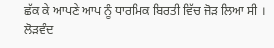ਛੱਕ ਕੇ ਆਪਣੇ ਆਪ ਨੂੰ ਧਾਰਮਿਕ ਬਿਰਤੀ ਵਿੱਚ ਜੋੜ ਲਿਆ ਸੀ ।
ਲੋੜਵੰਦ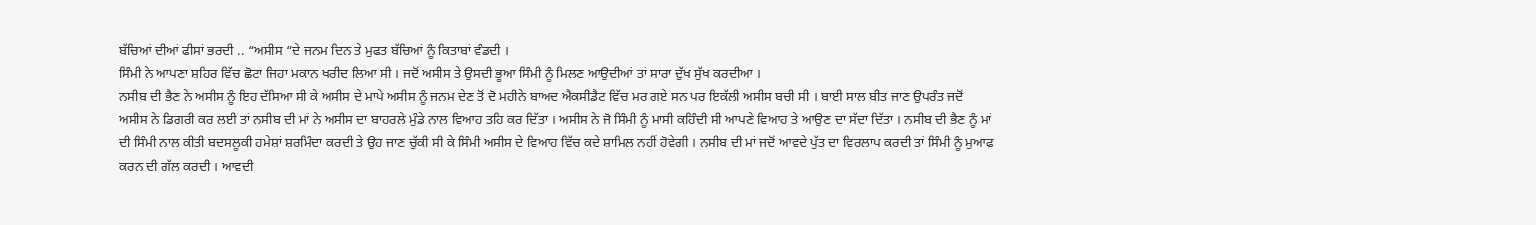ਬੱਚਿਆਂ ਦੀਆਂ ਫੀਸਾਂ ਭਰਦੀ .. “ਅਸੀਸ “ਦੇ ਜਨਮ ਦਿਨ ਤੇ ਮੁਫਤ ਬੱਚਿਆਂ ਨੂੰ ਕਿਤਾਬਾਂ ਵੰਡਦੀ ।
ਸਿੰਮੀ ਨੇ ਆਪਣਾ ਸ਼ਹਿਰ ਵਿੱਚ ਛੋਟਾ ਜਿਹਾ ਮਕਾਨ ਖਰੀਦ ਲਿਆ ਸੀ । ਜਦੋਂ ਅਸੀਸ ਤੇ ਉਸਦੀ ਭੂਆ ਸਿੰਮੀ ਨੂੰ ਮਿਲਣ ਆਉਦੀਆਂ ਤਾਂ ਸਾਰਾ ਦੁੱਖ ਸੁੱਖ ਕਰਦੀਆ ।
ਨਸੀਬ ਦੀ ਭੈਣ ਨੇ ਅਸੀਸ ਨੂੰ ਇਹ ਦੱਸਿਆ ਸੀ ਕੇ ਅਸੀਸ ਦੇ ਮਾਪੇ ਅਸੀਸ ਨੂੰ ਜਨਮ ਦੇਣ ਤੋਂ ਦੋ ਮਹੀਨੇ ਬਾਅਦ ਐਕਸੀਡੈਟ ਵਿੱਚ ਮਰ ਗਏ ਸਨ ਪਰ ਇਕੱਲੀ ਅਸੀਸ ਬਚੀ ਸੀ । ਬਾਈ ਸਾਲ ਬੀਤ ਜਾਣ ਉਪਰੰਤ ਜਦੋਂ ਅਸੀਸ ਨੇ ਡਿਗਰੀ ਕਰ ਲਈ ਤਾਂ ਨਸੀਬ ਦੀ ਮਾਂ ਨੇ ਅਸੀਸ ਦਾ ਬਾਹਰਲੇ ਮੁੰਡੇ ਨਾਲ ਵਿਆਹ ਤਹਿ ਕਰ ਦਿੱਤਾ । ਅਸੀਸ ਨੇ ਜੋ ਸਿੰਮੀ ਨੂੰ ਮਾਸੀ ਕਹਿੰਦੀ ਸੀ ਆਪਣੇ ਵਿਆਹ ਤੇ ਆਉਣ ਦਾ ਸੱਦਾ ਦਿੱਤਾ । ਨਸੀਬ ਦੀ ਭੈਣ ਨੂੰ ਮਾਂ ਦੀ ਸਿੰਮੀ ਨਾਲ ਕੀਤੀ ਬਦਸਲੂਕੀ ਹਮੇਸ਼ਾਂ ਸ਼ਰਮਿੰਦਾ ਕਰਦੀ ਤੇ ਉਹ ਜਾਣ ਚੁੱਕੀ ਸੀ ਕੇ ਸਿੰਮੀ ਅਸੀਸ ਦੇ ਵਿਆਹ ਵਿੱਚ ਕਦੇ ਸ਼ਾਮਿਲ ਨਹੀਂ ਹੋਵੇਗੀ । ਨਸੀਬ ਦੀ ਮਾਂ ਜਦੋਂ ਆਵਦੇ ਪੁੱਤ ਦਾ ਵਿਰਲਾਪ ਕਰਦੀ ਤਾਂ ਸਿੰਮੀ ਨੂੰ ਮੁਆਫ ਕਰਨ ਦੀ ਗੱਲ ਕਰਦੀ । ਆਵਦੀ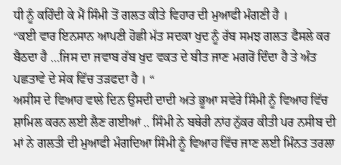ਧੀ ਨੂੰ ਕਹਿੰਦੀ ਕੇ ਮੈਂ ਸਿੰਮੀ ਤੋਂ ਗਲਤ ਕੀਤੇ ਵਿਹਾਰ ਦੀ ਮੁਆਫੀ ਮੰਗਣੀ ਹੈ ।
“ਕਈ ਵਾਰ ਇਨਸਾਨ ਆਪਣੀ ਹੋਛੀ ਮੱਤ ਸਦਕਾ ਖੁਦ ਨੂੰ ਰੱਬ ਸਮਝ ਗਲਤ ਫੈਸਲੇ ਕਰ ਬੈਠਦਾ ਹੈ …ਜਿਸ ਦਾ ਜਵਾਬ ਰੱਬ ਖੁਦ ਵਕਤ ਦੇ ਬੀਤ ਜਾਣ ਮਗਰੋਂ ਦਿੰਦਾ ਹੈ ਤੇ ਅੰਤ ਪਛਤਾਵੇ ਦੇ ਸੇਕ ਵਿੱਚ ਤੜਫਦਾ ਹੈ । “
ਅਸੀਸ ਦੇ ਵਿਆਹ ਵਾਲੇ ਦਿਨ ਉਸਦੀ ਦਾਦੀ ਅਤੇ ਭੂਆ ਸਵੇਰੇ ਸਿੰਮੀ ਨੂੰ ਵਿਆਹ ਵਿੱਚ ਸ਼ਾਮਿਲ ਕਰਨ ਲਈ ਲੈਣ ਗਈਆਂ .. ਸਿੰਮੀ ਨੇ ਬਥੇਰੀ ਨਾਂਹ ਨੁੱਕਰ ਕੀਤੀ ਪਰ ਨਸੀਬ ਦੀ ਮਾਂ ਨੇ ਗਲਤੀ ਦੀ ਮੁਆਫੀ ਮੰਗਦਿਆ ਸਿੰਮੀ ਨੂੰ ਵਿਆਹ ਵਿੱਚ ਜਾਣ ਲਈ ਮਿੰਨਤ ਤਰਲਾ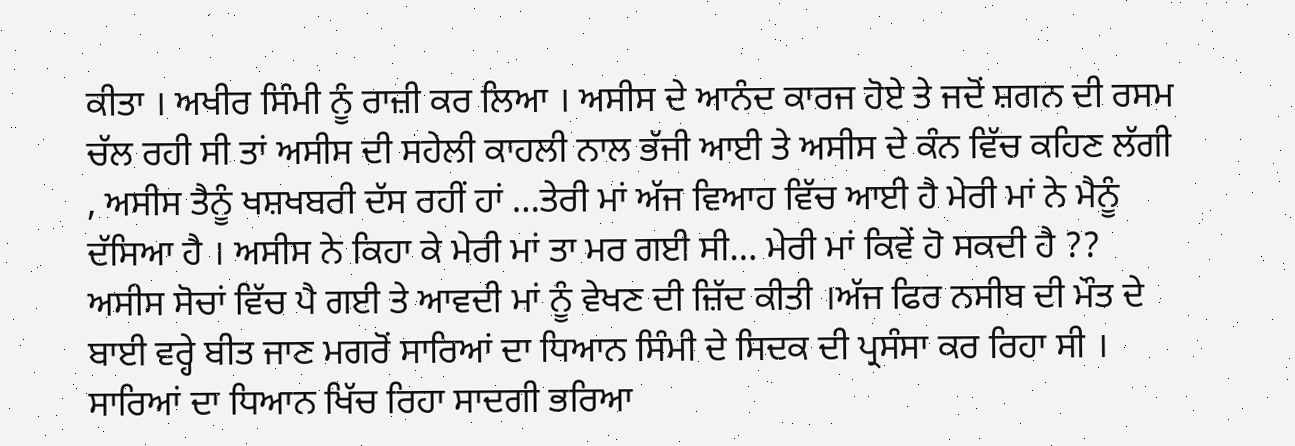ਕੀਤਾ । ਅਖੀਰ ਸਿੰਮੀ ਨੂੰ ਰਾਜ਼ੀ ਕਰ ਲਿਆ । ਅਸੀਸ ਦੇ ਆਨੰਦ ਕਾਰਜ ਹੋਏ ਤੇ ਜਦੋਂ ਸ਼ਗਨ ਦੀ ਰਸਮ ਚੱਲ ਰਹੀ ਸੀ ਤਾਂ ਅਸੀਸ ਦੀ ਸਹੇਲੀ ਕਾਹਲੀ ਨਾਲ ਭੱਜੀ ਆਈ ਤੇ ਅਸੀਸ ਦੇ ਕੰਨ ਵਿੱਚ ਕਹਿਣ ਲੱਗੀ , ਅਸੀਸ ਤੈਨੂੰ ਖਸ਼ਖਬਰੀ ਦੱਸ ਰਹੀਂ ਹਾਂ …ਤੇਰੀ ਮਾਂ ਅੱਜ ਵਿਆਹ ਵਿੱਚ ਆਈ ਹੈ ਮੇਰੀ ਮਾਂ ਨੇ ਮੈਨੂੰ ਦੱਸਿਆ ਹੈ । ਅਸੀਸ ਨੇ ਕਿਹਾ ਕੇ ਮੇਰੀ ਮਾਂ ਤਾ ਮਰ ਗਈ ਸੀ… ਮੇਰੀ ਮਾਂ ਕਿਵੇਂ ਹੋ ਸਕਦੀ ਹੈ ??
ਅਸੀਸ ਸੋਚਾਂ ਵਿੱਚ ਪੈ ਗਈ ਤੇ ਆਵਦੀ ਮਾਂ ਨੂੰ ਵੇਖਣ ਦੀ ਜ਼ਿੱਦ ਕੀਤੀ ।ਅੱਜ ਫਿਰ ਨਸੀਬ ਦੀ ਮੌਤ ਦੇ ਬਾਈ ਵਰ੍ਹੇ ਬੀਤ ਜਾਣ ਮਗਰੋਂ ਸਾਰਿਆਂ ਦਾ ਧਿਆਨ ਸਿੰਮੀ ਦੇ ਸਿਦਕ ਦੀ ਪ੍ਰਸੰਸਾ ਕਰ ਰਿਹਾ ਸੀ । ਸਾਰਿਆਂ ਦਾ ਧਿਆਨ ਖਿੱਚ ਰਿਹਾ ਸਾਦਗੀ ਭਰਿਆ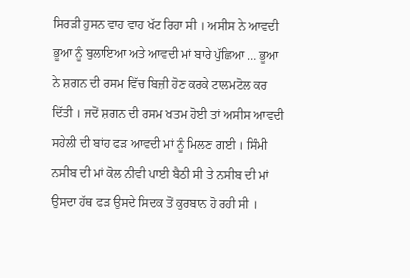ਸਿਰੜੀ ਹੁਸਨ ਵਾਹ ਵਾਹ ਖੱਟ ਰਿਹਾ ਸੀ । ਅਸੀਸ ਨੇ ਆਵਦੀ ਭੂਆ ਨੂੰ ਬੁਲਾਇਆ ਅਤੇ ਆਵਦੀ ਮਾਂ ਬਾਰੇ ਪੁੱਛਿਆ … ਭੂਆ ਨੇ ਸ਼ਗਨ ਦੀ ਰਸਮ ਵਿੱਚ ਬਿਜ਼ੀ ਹੋਣ ਕਰਕੇ ਟਾਲਮਟੋਲ ਕਰ ਦਿੱਤੀ । ਜਦੋਂ ਸ਼ਗਨ ਦੀ ਰਸਮ ਖਤਮ ਹੋਈ ਤਾਂ ਅਸੀਸ ਆਵਦੀ ਸਹੇਲੀ ਦੀ ਬਾਂਹ ਫੜ ਆਵਦੀ ਮਾਂ ਨੂੰ ਮਿਲਣ ਗਈ । ਸਿੰਮੀ ਨਸੀਬ ਦੀ ਮਾਂ ਕੋਲ ਨੀਵੀ ਪਾਈ ਬੈਠੀ ਸੀ ਤੇ ਨਸੀਬ ਦੀ ਮਾਂ ਉਸਦਾ ਹੱਥ ਫੜ ਉਸਦੇ ਸਿਦਕ ਤੋਂ ਕੁਰਬਾਨ ਹੋ ਰਹੀ ਸੀ ।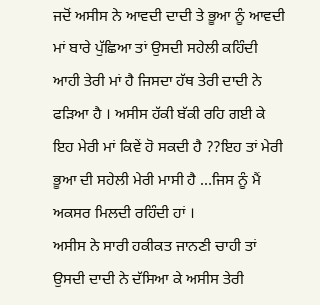ਜਦੋਂ ਅਸੀਸ ਨੇ ਆਵਦੀ ਦਾਦੀ ਤੇ ਭੂਆ ਨੂੰ ਆਵਦੀ ਮਾਂ ਬਾਰੇ ਪੁੱਛਿਆ ਤਾਂ ਉਸਦੀ ਸਹੇਲੀ ਕਹਿੰਦੀ ਆਹੀ ਤੇਰੀ ਮਾਂ ਹੈ ਜਿਸਦਾ ਹੱਥ ਤੇਰੀ ਦਾਦੀ ਨੇ ਫੜਿਆ ਹੈ । ਅਸੀਸ ਹੱਕੀ ਬੱਕੀ ਰਹਿ ਗਈ ਕੇ ਇਹ ਮੇਰੀ ਮਾਂ ਕਿਵੇਂ ਹੋ ਸਕਦੀ ਹੈ ??ਇਹ ਤਾਂ ਮੇਰੀ ਭੂਆ ਦੀ ਸਹੇਲੀ ਮੇਰੀ ਮਾਸੀ ਹੈ …ਜਿਸ ਨੂੰ ਮੈਂ ਅਕਸਰ ਮਿਲਦੀ ਰਹਿੰਦੀ ਹਾਂ ।
ਅਸੀਸ ਨੇ ਸਾਰੀ ਹਕੀਕਤ ਜਾਨਣੀ ਚਾਹੀ ਤਾਂ ਉਸਦੀ ਦਾਦੀ ਨੇ ਦੱਸਿਆ ਕੇ ਅਸੀਸ ਤੇਰੀ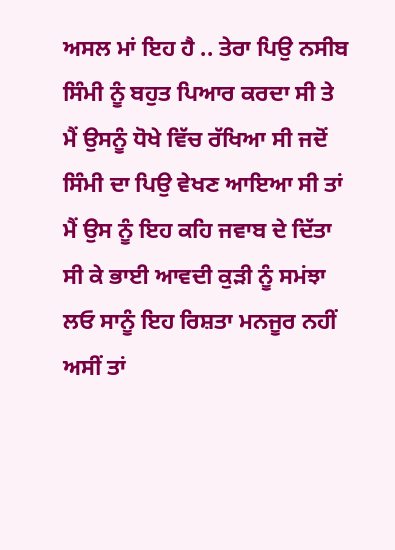ਅਸਲ ਮਾਂ ਇਹ ਹੈ .. ਤੇਰਾ ਪਿਉ ਨਸੀਬ ਸਿੰਮੀ ਨੂੰ ਬਹੁਤ ਪਿਆਰ ਕਰਦਾ ਸੀ ਤੇ ਮੈਂ ਉਸਨੂੰ ਧੋਖੇ ਵਿੱਚ ਰੱਖਿਆ ਸੀ ਜਦੋਂ ਸਿੰਮੀ ਦਾ ਪਿਉ ਵੇਖਣ ਆਇਆ ਸੀ ਤਾਂ ਮੈਂ ਉਸ ਨੂੰ ਇਹ ਕਹਿ ਜਵਾਬ ਦੇ ਦਿੱਤਾ ਸੀ ਕੇ ਭਾਈ ਆਵਦੀ ਕੁੜੀ ਨੂੰ ਸਮਂਝਾ ਲਓ ਸਾਨੂੰ ਇਹ ਰਿਸ਼ਤਾ ਮਨਜੂਰ ਨਹੀਂ ਅਸੀਂ ਤਾਂ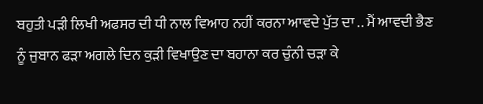ਬਹੁਤੀ ਪੜੀ ਲਿਖੀ ਅਫਸਰ ਦੀ ਧੀ ਨਾਲ ਵਿਆਹ ਨਹੀਂ ਕਰਨਾ ਆਵਦੇ ਪੁੱਤ ਦਾ .. ਮੈਂ ਆਵਦੀ ਭੈਣ ਨੂੰ ਜੁਬਾਨ ਫੜਾ ਅਗਲੇ ਦਿਨ ਕੁੜੀ ਵਿਖਾਉਣ ਦਾ ਬਹਾਨਾ ਕਰ ਚੁੰਨੀ ਚੜਾ ਕੇ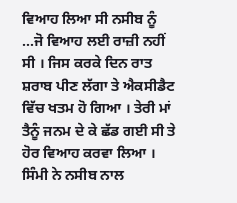ਵਿਆਹ ਲਿਆ ਸੀ ਨਸੀਬ ਨੂੰ …ਜੋ ਵਿਆਹ ਲਈ ਰਾਜ਼ੀ ਨਹੀਂ ਸੀ । ਜਿਸ ਕਰਕੇ ਦਿਨ ਰਾਤ ਸ਼ਰਾਬ ਪੀਣ ਲੱਗਾ ਤੇ ਐਕਸੀਡੈਟ ਵਿੱਚ ਖਤਮ ਹੋ ਗਿਆ । ਤੇਰੀ ਮਾਂ ਤੈਨੂੰ ਜਨਮ ਦੇ ਕੇ ਛੱਡ ਗਈ ਸੀ ਤੇ ਹੋਰ ਵਿਆਹ ਕਰਵਾ ਲਿਆ ।
ਸਿੰਮੀ ਨੇ ਨਸੀਬ ਨਾਲ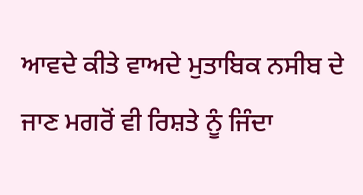ਆਵਦੇ ਕੀਤੇ ਵਾਅਦੇ ਮੁਤਾਬਿਕ ਨਸੀਬ ਦੇ ਜਾਣ ਮਗਰੋਂ ਵੀ ਰਿਸ਼ਤੇ ਨੂੰ ਜਿੰਦਾ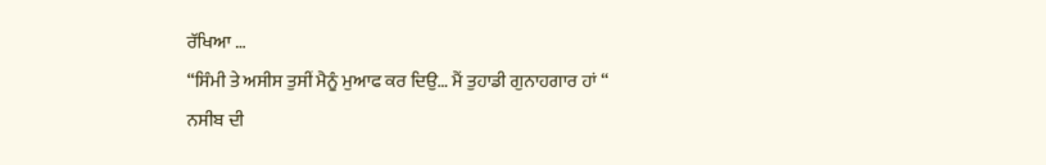ਰੱਖਿਆ …
“ਸਿੰਮੀ ਤੇ ਅਸੀਸ ਤੁਸੀਂ ਮੈਨੂੰ ਮੁਆਫ ਕਰ ਦਿਉ… ਮੈਂ ਤੁਹਾਡੀ ਗੁਨਾਹਗਾਰ ਹਾਂ “
ਨਸੀਬ ਦੀ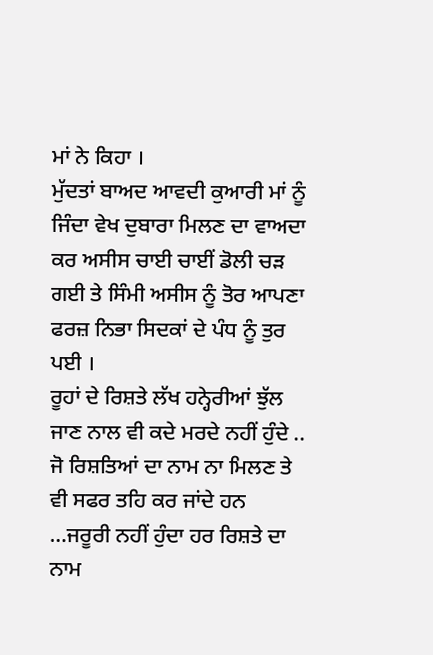ਮਾਂ ਨੇ ਕਿਹਾ ।
ਮੁੱਦਤਾਂ ਬਾਅਦ ਆਵਦੀ ਕੁਆਰੀ ਮਾਂ ਨੂੰ ਜਿੰਦਾ ਵੇਖ ਦੁਬਾਰਾ ਮਿਲਣ ਦਾ ਵਾਅਦਾ ਕਰ ਅਸੀਸ ਚਾਈ ਚਾਈਂ ਡੋਲੀ ਚੜ ਗਈ ਤੇ ਸਿੰਮੀ ਅਸੀਸ ਨੂੰ ਤੋਰ ਆਪਣਾ ਫਰਜ਼ ਨਿਭਾ ਸਿਦਕਾਂ ਦੇ ਪੰਧ ਨੂੰ ਤੁਰ ਪਈ ।
ਰੂਹਾਂ ਦੇ ਰਿਸ਼ਤੇ ਲੱਖ ਹਨ੍ਹੇਰੀਆਂ ਝੁੱਲ ਜਾਣ ਨਾਲ ਵੀ ਕਦੇ ਮਰਦੇ ਨਹੀਂ ਹੁੰਦੇ .. ਜੋ ਰਿਸ਼ਤਿਆਂ ਦਾ ਨਾਮ ਨਾ ਮਿਲਣ ਤੇ ਵੀ ਸਫਰ ਤਹਿ ਕਰ ਜਾਂਦੇ ਹਨ …ਜਰੂਰੀ ਨਹੀਂ ਹੁੰਦਾ ਹਰ ਰਿਸ਼ਤੇ ਦਾ ਨਾਮ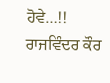ਹੋਵੇ…!!
ਰਾਜਵਿੰਦਰ ਕੌਰ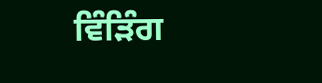ਵਿੰੜਿੰਗ